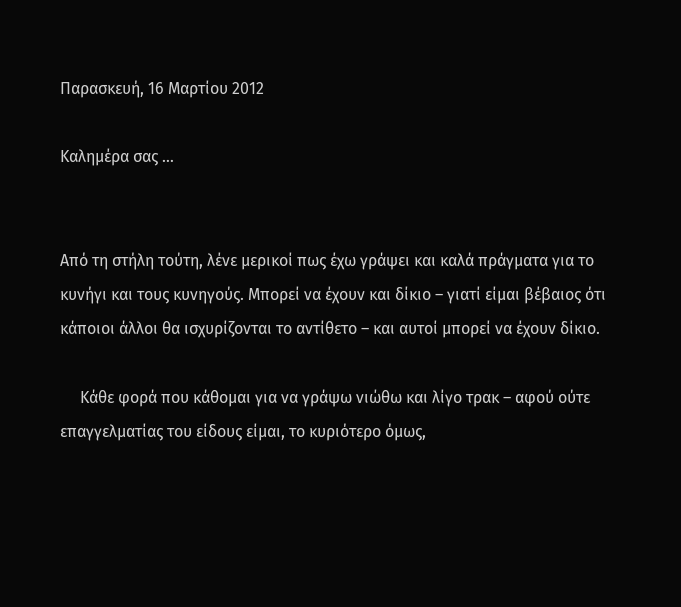Παρασκευή, 16 Μαρτίου 2012

Καλημέρα σας …


Από τη στήλη τούτη, λένε μερικοί πως έχω γράψει και καλά πράγματα για το κυνήγι και τους κυνηγούς. Μπορεί να έχουν και δίκιο – γιατί είμαι βέβαιος ότι κάποιοι άλλοι θα ισχυρίζονται το αντίθετο – και αυτοί μπορεί να έχουν δίκιο.

     Κάθε φορά που κάθομαι για να γράψω νιώθω και λίγο τρακ – αφού ούτε επαγγελματίας του είδους είμαι, το κυριότερο όμως,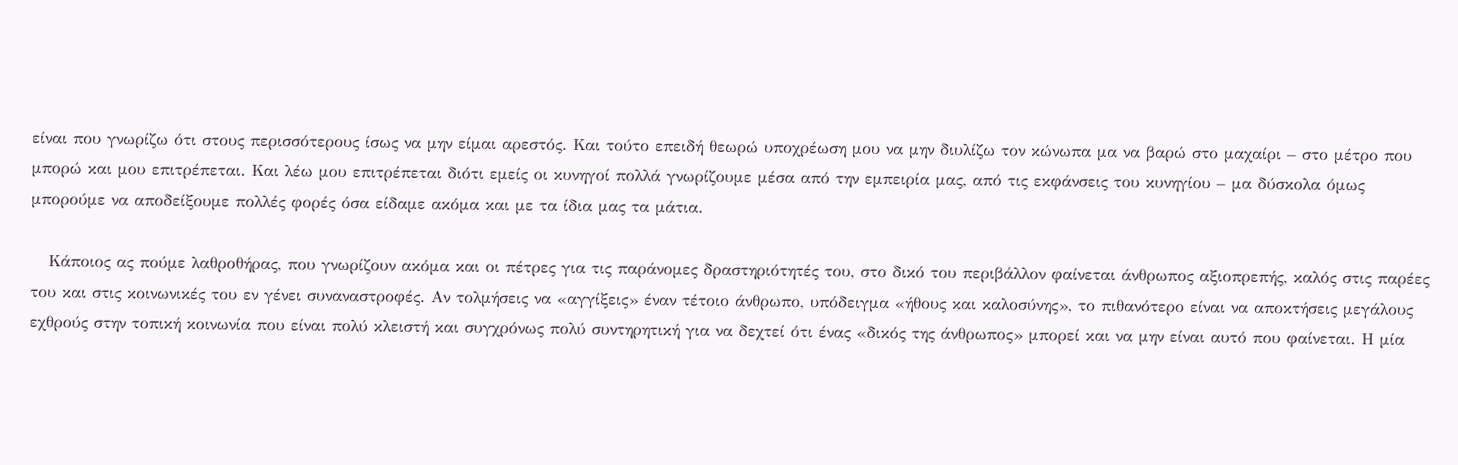είναι που γνωρίζω ότι στους περισσότερους ίσως να μην είμαι αρεστός. Και τούτο επειδή θεωρώ υποχρέωση μου να μην διυλίζω τον κώνωπα μα να βαρώ στο μαχαίρι – στο μέτρο που μπορώ και μου επιτρέπεται. Και λέω μου επιτρέπεται διότι εμείς οι κυνηγοί πολλά γνωρίζουμε μέσα από την εμπειρία μας, από τις εκφάνσεις του κυνηγίου – μα δύσκολα όμως μπορούμε να αποδείξουμε πολλές φορές όσα είδαμε ακόμα και με τα ίδια μας τα μάτια.

   Κάποιος ας πούμε λαθροθήρας, που γνωρίζουν ακόμα και οι πέτρες για τις παράνομες δραστηριότητές του, στο δικό του περιβάλλον φαίνεται άνθρωπος αξιοπρεπής, καλός στις παρέες του και στις κοινωνικές του εν γένει συναναστροφές. Αν τολμήσεις να «αγγίξεις» έναν τέτοιο άνθρωπο, υπόδειγμα «ήθους και καλοσύνης», το πιθανότερο είναι να αποκτήσεις μεγάλους εχθρούς στην τοπική κοινωνία που είναι πολύ κλειστή και συγχρόνως πολύ συντηρητική για να δεχτεί ότι ένας «δικός της άνθρωπος» μπορεί και να μην είναι αυτό που φαίνεται. Η μία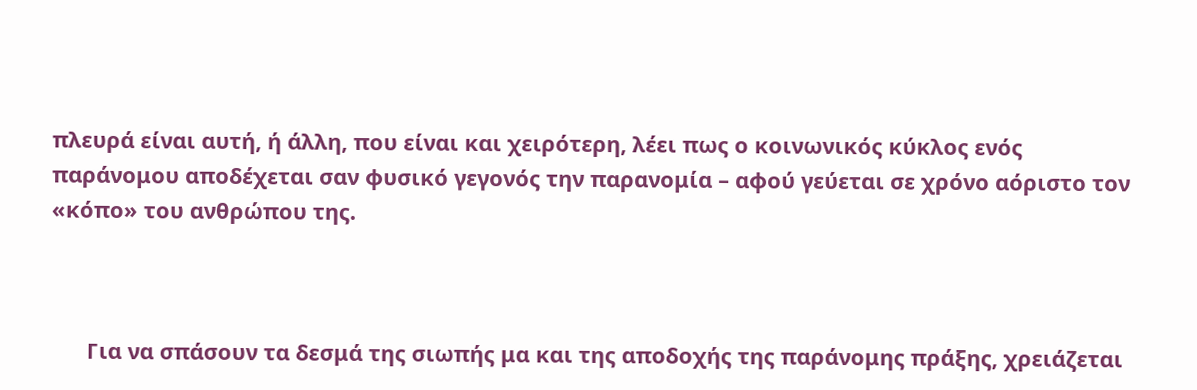πλευρά είναι αυτή, ή άλλη, που είναι και χειρότερη, λέει πως ο κοινωνικός κύκλος ενός παράνομου αποδέχεται σαν φυσικό γεγονός την παρανομία – αφού γεύεται σε χρόνο αόριστο τον «κόπο» του ανθρώπου της.



      Για να σπάσουν τα δεσμά της σιωπής μα και της αποδοχής της παράνομης πράξης, χρειάζεται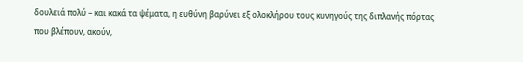δουλειά πολύ – και κακά τα ψέματα, η ευθύνη βαρύνει εξ ολοκλήρου τους κυνηγούς της διπλανής πόρτας που βλέπουν, ακούν,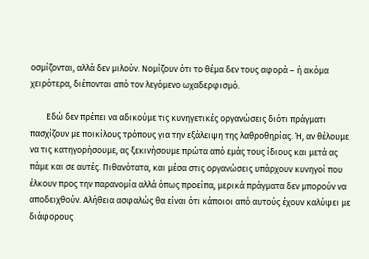οσμίζονται, αλλά δεν μιλούν. Νομίζουν ότι το θέμα δεν τους αφορά – ή ακόμα χειρότερα, διέπονται από τον λεγόμενο ωχαδερφισμό.

        Εδώ δεν πρέπει να αδικούμε τις κυνηγετικές οργανώσεις διότι πράγματι πασχίζουν με ποικίλους τρόπους για την εξάλειψη της λαθροθηρίας. Ή, αν θέλουμε να τις κατηγορήσουμε, ας ξεκινήσουμε πρώτα από εμάς τους ίδιους και μετά ας πάμε και σε αυτές. Πιθανότατα, και μέσα στις οργανώσεις υπάρχουν κυνηγοί που έλκουν προς την παρανομία αλλά όπως προείπα, μερικά πράγματα δεν μπορούν να αποδειχθούν. Αλήθεια ασφαλώς θα είναι ότι κάποιοι από αυτούς έχουν καλύψει με διάφορους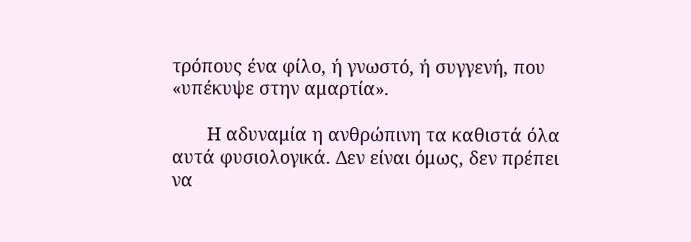τρόπους ένα φίλο, ή γνωστό, ή συγγενή, που «υπέκυψε στην αμαρτία».

       Η αδυναμία η ανθρώπινη τα καθιστά όλα αυτά φυσιολογικά. Δεν είναι όμως, δεν πρέπει να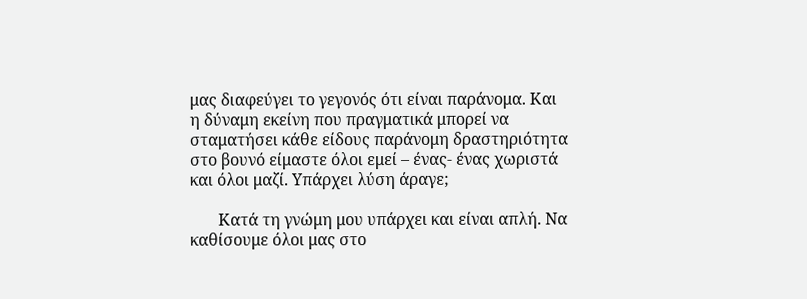μας διαφεύγει το γεγονός ότι είναι παράνομα. Και η δύναμη εκείνη που πραγματικά μπορεί να σταματήσει κάθε είδους παράνομη δραστηριότητα στο βουνό είμαστε όλοι εμεί – ένας- ένας χωριστά και όλοι μαζί. Υπάρχει λύση άραγε;

       Κατά τη γνώμη μου υπάρχει και είναι απλή. Να καθίσουμε όλοι μας στο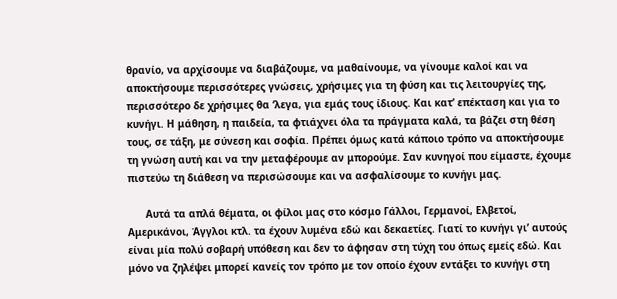θρανίο, να αρχίσουμε να διαβάζουμε, να μαθαίνουμε, να γίνουμε καλοί και να αποκτήσουμε περισσότερες γνώσεις, χρήσιμες για τη φύση και τις λειτουργίες της, περισσότερο δε χρήσιμες θα ‘λεγα, για εμάς τους ίδιους. Και κατ’ επέκταση και για το κυνήγι. Η μάθηση, η παιδεία, τα φτιάχνει όλα τα πράγματα καλά, τα βάζει στη θέση τους, σε τάξη, με σύνεση και σοφία. Πρέπει όμως κατά κάποιο τρόπο να αποκτήσουμε τη γνώση αυτή και να την μεταφέρουμε αν μπορούμε. Σαν κυνηγοί που είμαστε, έχουμε πιστεύω τη διάθεση να περισώσουμε και να ασφαλίσουμε το κυνήγι μας.

      Αυτά τα απλά θέματα, οι φίλοι μας στο κόσμο Γάλλοι, Γερμανοί, Ελβετοί, Αμερικάνοι, Άγγλοι κτλ. τα έχουν λυμένα εδώ και δεκαετίες. Γιατί το κυνήγι γι’ αυτούς είναι μία πολύ σοβαρή υπόθεση και δεν το άφησαν στη τύχη του όπως εμείς εδώ. Και μόνο να ζηλέψει μπορεί κανείς τον τρόπο με τον οποίο έχουν εντάξει το κυνήγι στη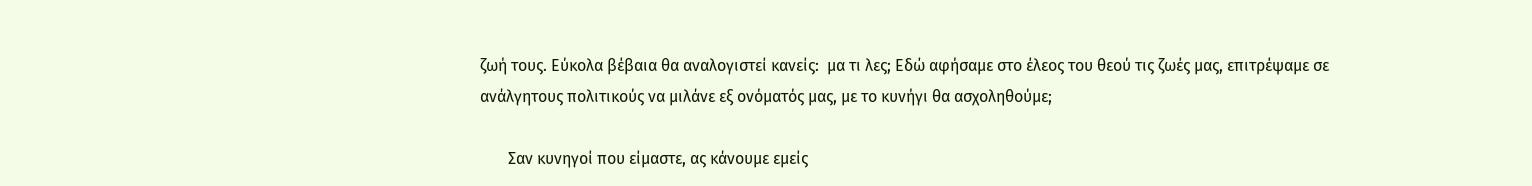ζωή τους. Εύκολα βέβαια θα αναλογιστεί κανείς:  μα τι λες; Εδώ αφήσαμε στο έλεος του θεού τις ζωές μας, επιτρέψαμε σε ανάλγητους πολιτικούς να μιλάνε εξ ονόματός μας, με το κυνήγι θα ασχοληθούμε;

       Σαν κυνηγοί που είμαστε, ας κάνουμε εμείς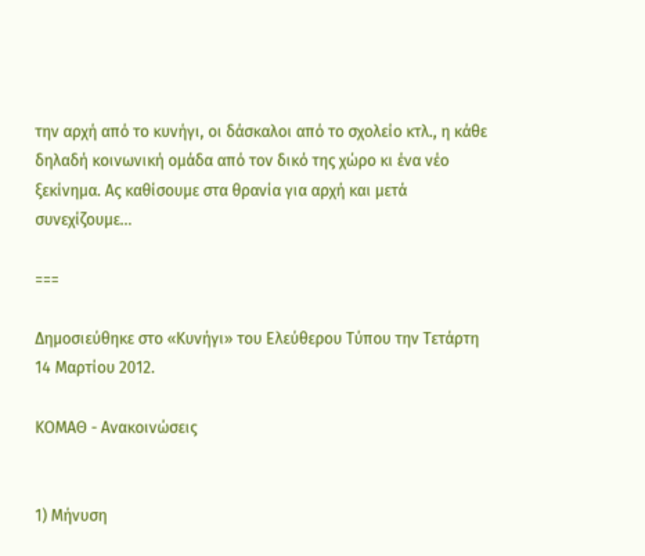την αρχή από το κυνήγι, οι δάσκαλοι από το σχολείο κτλ., η κάθε δηλαδή κοινωνική ομάδα από τον δικό της χώρο κι ένα νέο ξεκίνημα. Ας καθίσουμε στα θρανία για αρχή και μετά συνεχίζουμε…

===

Δημοσιεύθηκε στο «Κυνήγι» του Ελεύθερου Τύπου την Τετάρτη 14 Μαρτίου 2012.

ΚΟΜΑΘ - Ανακοινώσεις


1) Μήνυση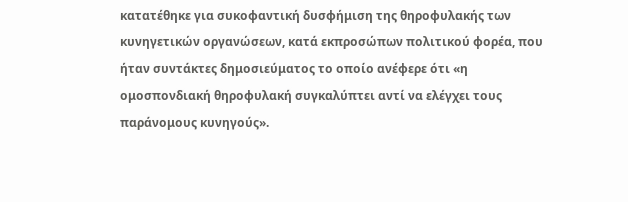κατατέθηκε για συκοφαντική δυσφήμιση της θηροφυλακής των κυνηγετικών οργανώσεων, κατά εκπροσώπων πολιτικού φορέα, που ήταν συντάκτες δημοσιεύματος το οποίο ανέφερε ότι «η ομοσπονδιακή θηροφυλακή συγκαλύπτει αντί να ελέγχει τους παράνομους κυνηγούς».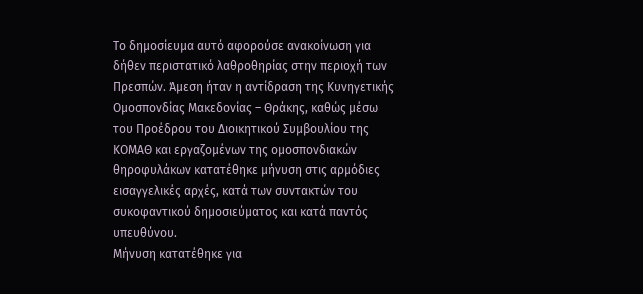Το δημοσίευμα αυτό αφορούσε ανακοίνωση για δήθεν περιστατικό λαθροθηρίας στην περιοχή των Πρεσπών. Άμεση ήταν η αντίδραση της Κυνηγετικής Ομοσπονδίας Μακεδονίας – Θράκης, καθώς μέσω του Προέδρου του Διοικητικού Συμβουλίου της ΚΟΜΑΘ και εργαζομένων της ομοσπονδιακών θηροφυλάκων κατατέθηκε μήνυση στις αρμόδιες εισαγγελικές αρχές, κατά των συντακτών του συκοφαντικού δημοσιεύματος και κατά παντός υπευθύνου.
Μήνυση κατατέθηκε για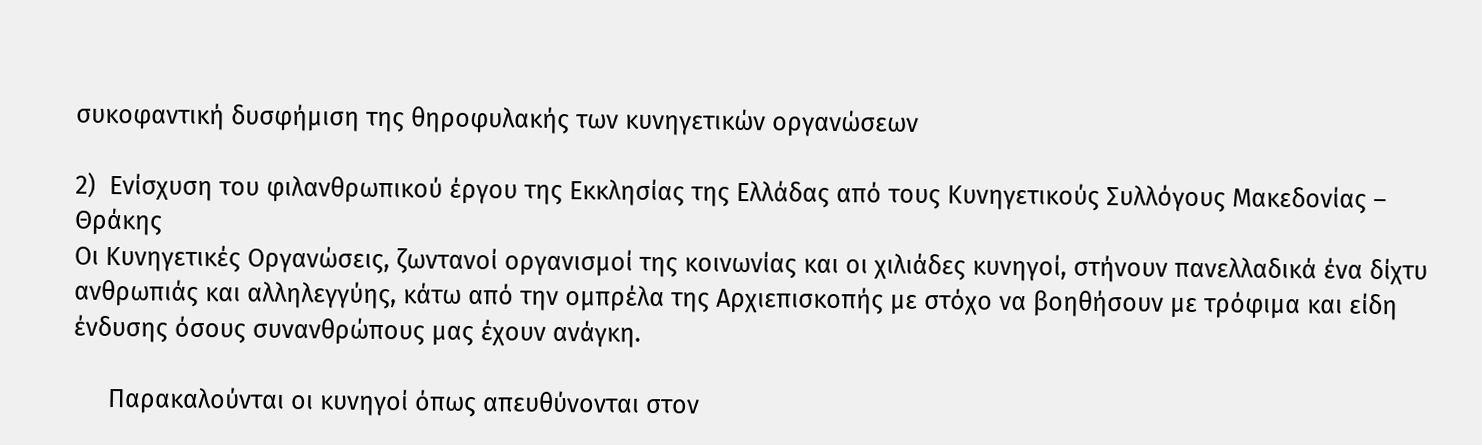συκοφαντική δυσφήμιση της θηροφυλακής των κυνηγετικών οργανώσεων

2)  Ενίσχυση του φιλανθρωπικού έργου της Εκκλησίας της Ελλάδας από τους Κυνηγετικούς Συλλόγους Μακεδονίας – Θράκης
Οι Κυνηγετικές Οργανώσεις, ζωντανοί οργανισμοί της κοινωνίας και οι χιλιάδες κυνηγοί, στήνουν πανελλαδικά ένα δίχτυ ανθρωπιάς και αλληλεγγύης, κάτω από την ομπρέλα της Αρχιεπισκοπής με στόχο να βοηθήσουν με τρόφιμα και είδη ένδυσης όσους συνανθρώπους μας έχουν ανάγκη.

     Παρακαλούνται οι κυνηγοί όπως απευθύνονται στον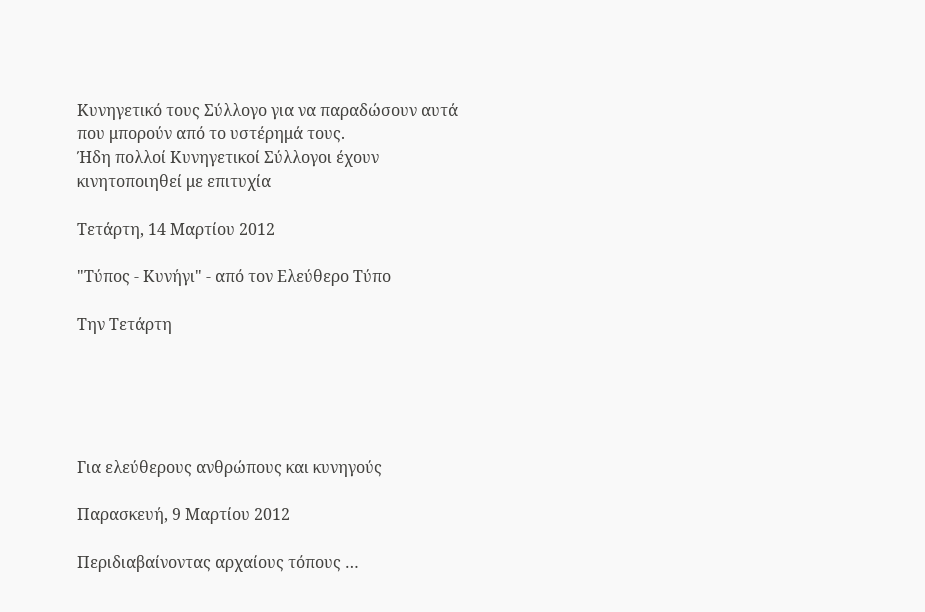Κυνηγετικό τους Σύλλογο για να παραδώσουν αυτά που μπορούν από το υστέρημά τους.
Ήδη πολλοί Κυνηγετικοί Σύλλογοι έχουν κινητοποιηθεί με επιτυχία

Τετάρτη, 14 Μαρτίου 2012

"Τύπος - Κυνήγι" - από τον Ελεύθερο Τύπο

Την Τετάρτη





Για ελεύθερους ανθρώπους και κυνηγούς

Παρασκευή, 9 Μαρτίου 2012

Περιδιαβαίνοντας αρχαίους τόπους …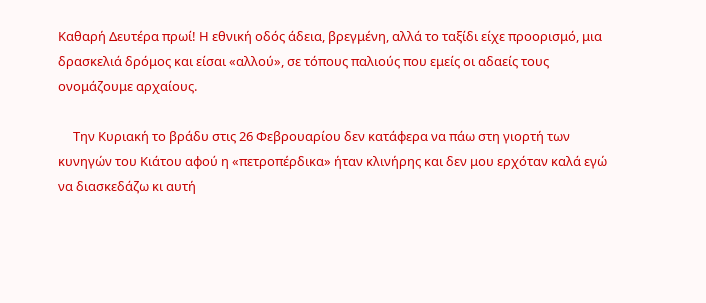Καθαρή Δευτέρα πρωί! Η εθνική οδός άδεια, βρεγμένη, αλλά το ταξίδι είχε προορισμό, μια δρασκελιά δρόμος και είσαι «αλλού», σε τόπους παλιούς που εμείς οι αδαείς τους ονομάζουμε αρχαίους.

     Την Κυριακή το βράδυ στις 26 Φεβρουαρίου δεν κατάφερα να πάω στη γιορτή των κυνηγών του Κιάτου αφού η «πετροπέρδικα» ήταν κλινήρης και δεν μου ερχόταν καλά εγώ να διασκεδάζω κι αυτή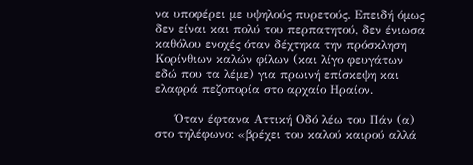να υποφέρει με υψηλούς πυρετούς. Επειδή όμως δεν είναι και πολύ του περπατητού, δεν ένιωσα καθόλου ενοχές όταν δέχτηκα την πρόσκληση Κορίνθιων καλών φίλων (και λίγο φευγάτων εδώ που τα λέμε) για πρωινή επίσκεψη και ελαφρά πεζοπορία στο αρχαίο Ηραίον.

     Όταν έφτανα Αττική Οδό λέω του Πάν (α) στο τηλέφωνο: «βρέχει του καλού καιρού αλλά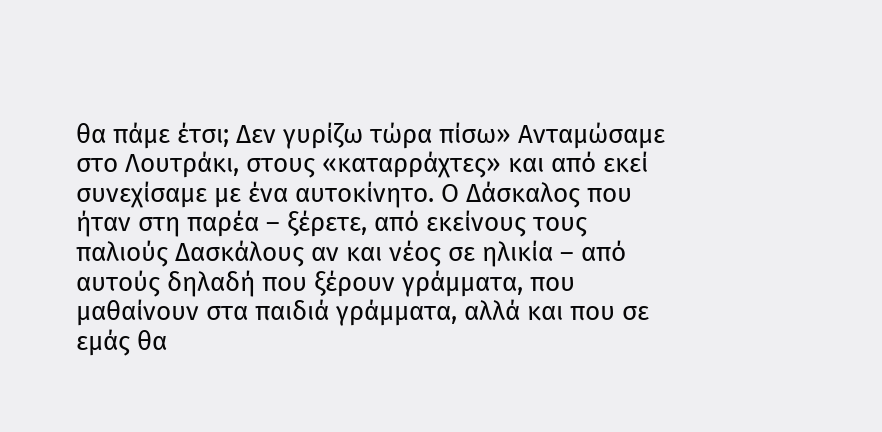θα πάμε έτσι; Δεν γυρίζω τώρα πίσω» Ανταμώσαμε στο Λουτράκι, στους «καταρράχτες» και από εκεί συνεχίσαμε με ένα αυτοκίνητο. Ο Δάσκαλος που ήταν στη παρέα – ξέρετε, από εκείνους τους παλιούς Δασκάλους αν και νέος σε ηλικία – από αυτούς δηλαδή που ξέρουν γράμματα, που μαθαίνουν στα παιδιά γράμματα, αλλά και που σε εμάς θα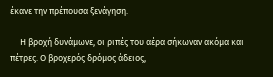έκανε την πρέπουσα ξενάγηση.

     Η βροχή δυνάμωνε, οι ριπές του αέρα σήκωναν ακόμα και πέτρες. Ο βροχερός δρόμος άδειος,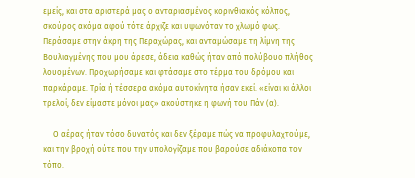εμείς, και στα αριστερά μας ο ανταριασμένος κορινθιακός κόλπος, σκούρος ακόμα αφού τότε άρχιζε και υψωνόταν το χλωμό φως. Περάσαμε στην άκρη της Περαχώρας, και ανταμώσαμε τη λίμνη της Βουλιαγμένης που μου άρεσε, άδεια καθώς ήταν από πολύβουο πλήθος λουομένων. Προχωρήσαμε και φτάσαμε στο τέρμα του δρόμου και παρκάραμε. Τρία ή τέσσερα ακόμα αυτοκίνητα ήσαν εκεί. «είναι κι άλλοι τρελοί, δεν είμαστε μόνοι μας» ακούστηκε η φωνή του Πάν (α).

     Ο αέρας ήταν τόσο δυνατός και δεν ξέραμε πώς να προφυλαχτούμε,  και την βροχή ούτε που την υπολογίζαμε που βαρούσε αδιάκοπα τον τόπο.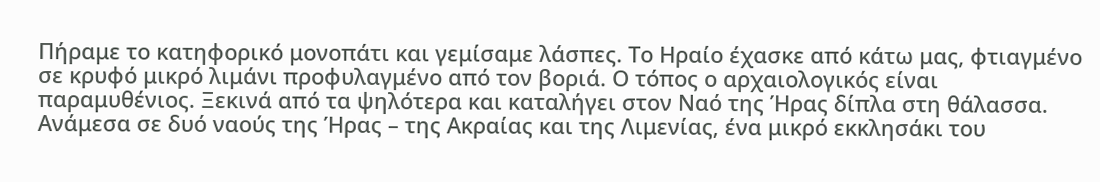Πήραμε το κατηφορικό μονοπάτι και γεμίσαμε λάσπες. Το Ηραίο έχασκε από κάτω μας, φτιαγμένο σε κρυφό μικρό λιμάνι προφυλαγμένο από τον βοριά. Ο τόπος ο αρχαιολογικός είναι παραμυθένιος. Ξεκινά από τα ψηλότερα και καταλήγει στον Ναό της Ήρας δίπλα στη θάλασσα. Ανάμεσα σε δυό ναούς της Ήρας – της Ακραίας και της Λιμενίας, ένα μικρό εκκλησάκι του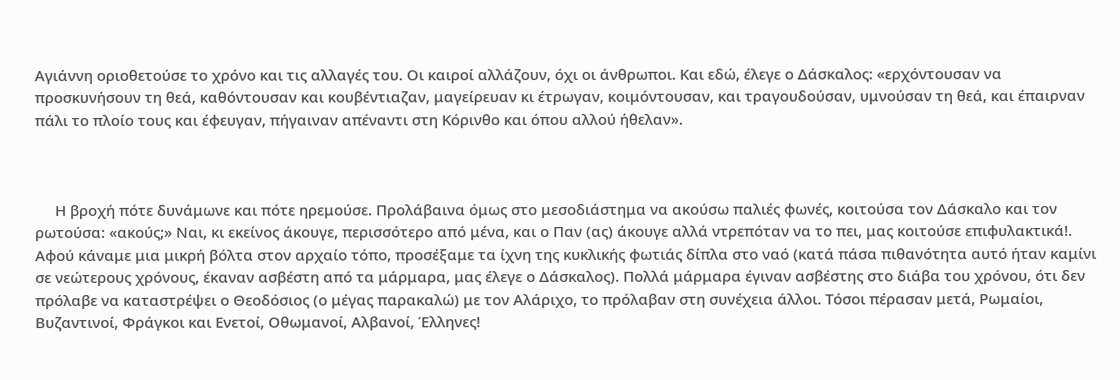Αγιάννη οριοθετούσε το χρόνο και τις αλλαγές του. Οι καιροί αλλάζουν, όχι οι άνθρωποι. Και εδώ, έλεγε ο Δάσκαλος: «ερχόντουσαν να προσκυνήσουν τη θεά, καθόντουσαν και κουβέντιαζαν, μαγείρευαν κι έτρωγαν, κοιμόντουσαν, και τραγουδούσαν, υμνούσαν τη θεά, και έπαιρναν πάλι το πλοίο τους και έφευγαν, πήγαιναν απέναντι στη Κόρινθο και όπου αλλού ήθελαν».



     Η βροχή πότε δυνάμωνε και πότε ηρεμούσε. Προλάβαινα όμως στο μεσοδιάστημα να ακούσω παλιές φωνές, κοιτούσα τον Δάσκαλο και τον ρωτούσα: «ακούς;» Ναι, κι εκείνος άκουγε, περισσότερο από μένα, και ο Παν (ας) άκουγε αλλά ντρεπόταν να το πει, μας κοιτούσε επιφυλακτικά!. Αφού κάναμε μια μικρή βόλτα στον αρχαίο τόπο, προσέξαμε τα ίχνη της κυκλικής φωτιάς δίπλα στο ναό (κατά πάσα πιθανότητα αυτό ήταν καμίνι σε νεώτερους χρόνους, έκαναν ασβέστη από τα μάρμαρα, μας έλεγε ο Δάσκαλος). Πολλά μάρμαρα έγιναν ασβέστης στο διάβα του χρόνου, ότι δεν πρόλαβε να καταστρέψει ο Θεοδόσιος (ο μέγας παρακαλώ) με τον Αλάριχο, το πρόλαβαν στη συνέχεια άλλοι. Τόσοι πέρασαν μετά, Ρωμαίοι, Βυζαντινοί, Φράγκοι και Ενετοί, Οθωμανοί, Αλβανοί, Έλληνες!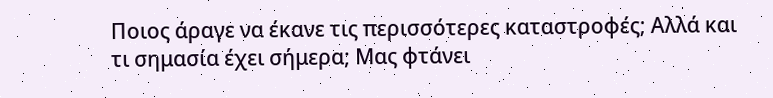Ποιος άραγε να έκανε τις περισσότερες καταστροφές; Αλλά και τι σημασία έχει σήμερα; Μας φτάνει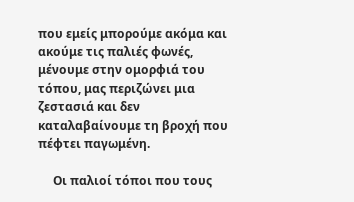που εμείς μπορούμε ακόμα και ακούμε τις παλιές φωνές, μένουμε στην ομορφιά του τόπου, μας περιζώνει μια ζεστασιά και δεν καταλαβαίνουμε τη βροχή που πέφτει παγωμένη.

     Οι παλιοί τόποι που τους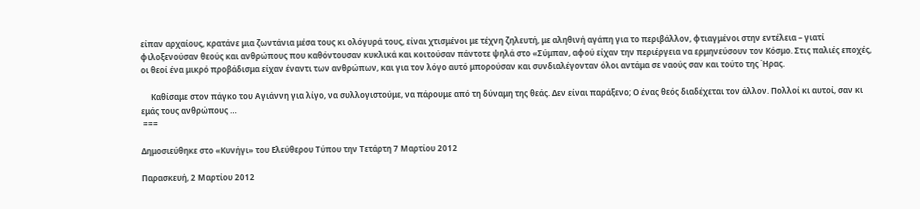είπαν αρχαίους, κρατάνε μια ζωντάνια μέσα τους κι ολόγυρά τους, είναι χτισμένοι με τέχνη ζηλευτή, με αληθινή αγάπη για το περιβάλλον, φτιαγμένοι στην εντέλεια – γιατί φιλοξενούσαν θεούς και ανθρώπους που καθόντουσαν κυκλικά και κοιτούσαν πάντοτε ψηλά στο «Σύμπαν, αφού είχαν την περιέργεια να ερμηνεύσουν τον Κόσμο. Στις παλιές εποχές, οι θεοί ένα μικρό προβάδισμα είχαν έναντι των ανθρώπων, και για τον λόγο αυτό μπορούσαν και συνδιαλέγονταν όλοι αντάμα σε ναούς σαν και τούτο της Ήρας.

     Καθίσαμε στον πάγκο του Αγιάννη για λίγο, να συλλογιστούμε, να πάρουμε από τη δύναμη της θεάς. Δεν είναι παράξενο; Ο ένας θεός διαδέχεται τον άλλον. Πολλοί κι αυτοί, σαν κι εμάς τους ανθρώπους …
 ===

Δημοσιεύθηκε στο «Κυνήγι» του Ελεύθερου Τύπου την Τετάρτη 7 Μαρτίου 2012

Παρασκευή, 2 Μαρτίου 2012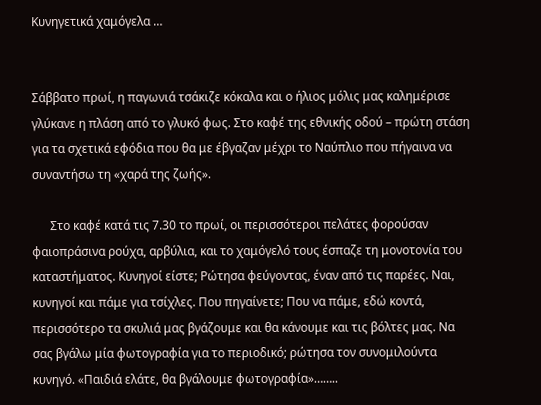Κυνηγετικά χαμόγελα …


Σάββατο πρωί, η παγωνιά τσάκιζε κόκαλα και ο ήλιος μόλις μας καλημέρισε γλύκανε η πλάση από το γλυκό φως. Στο καφέ της εθνικής οδού – πρώτη στάση για τα σχετικά εφόδια που θα με έβγαζαν μέχρι το Ναύπλιο που πήγαινα να συναντήσω τη «χαρά της ζωής».

      Στο καφέ κατά τις 7.30 το πρωί, οι περισσότεροι πελάτες φορούσαν φαιοπράσινα ρούχα, αρβύλια, και το χαμόγελό τους έσπαζε τη μονοτονία του καταστήματος. Κυνηγοί είστε; Ρώτησα φεύγοντας, έναν από τις παρέες. Ναι, κυνηγοί και πάμε για τσίχλες. Που πηγαίνετε; Που να πάμε, εδώ κοντά, περισσότερο τα σκυλιά μας βγάζουμε και θα κάνουμε και τις βόλτες μας. Να σας βγάλω μία φωτογραφία για το περιοδικό; ρώτησα τον συνομιλούντα κυνηγό. «Παιδιά ελάτε, θα βγάλουμε φωτογραφία»……..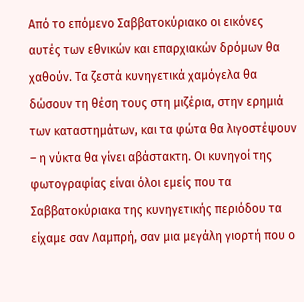Από το επόμενο Σαββατοκύριακο οι εικόνες αυτές των εθνικών και επαρχιακών δρόμων θα χαθούν. Τα ζεστά κυνηγετικά χαμόγελα θα δώσουν τη θέση τους στη μιζέρια, στην ερημιά των καταστημάτων, και τα φώτα θα λιγοστέψουν – η νύκτα θα γίνει αβάστακτη. Οι κυνηγοί της φωτογραφίας είναι όλοι εμείς που τα Σαββατοκύριακα της κυνηγετικής περιόδου τα είχαμε σαν Λαμπρή, σαν μια μεγάλη γιορτή που ο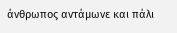άνθρωπος αντάμωνε και πάλι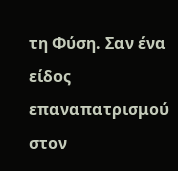τη Φύση. Σαν ένα είδος επαναπατρισμού στον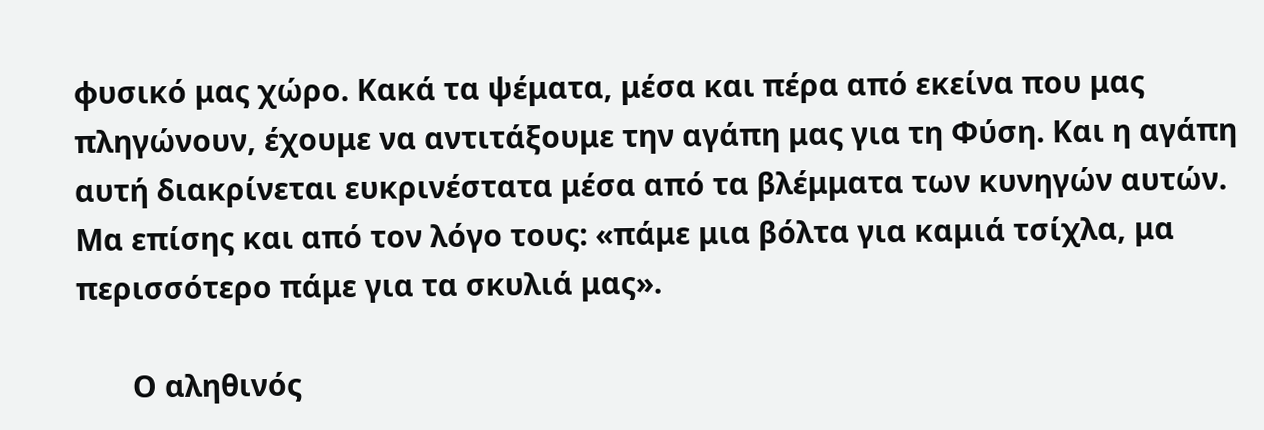φυσικό μας χώρο. Κακά τα ψέματα, μέσα και πέρα από εκείνα που μας πληγώνουν, έχουμε να αντιτάξουμε την αγάπη μας για τη Φύση. Και η αγάπη αυτή διακρίνεται ευκρινέστατα μέσα από τα βλέμματα των κυνηγών αυτών. Μα επίσης και από τον λόγο τους: «πάμε μια βόλτα για καμιά τσίχλα, μα περισσότερο πάμε για τα σκυλιά μας».

       Ο αληθινός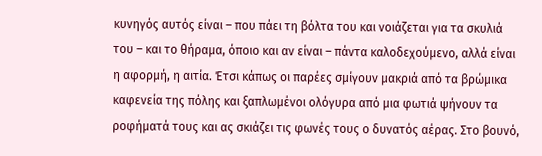κυνηγός αυτός είναι – που πάει τη βόλτα του και νοιάζεται για τα σκυλιά του – και το θήραμα, όποιο και αν είναι – πάντα καλοδεχούμενο, αλλά είναι η αφορμή, η αιτία. Έτσι κάπως οι παρέες σμίγουν μακριά από τα βρώμικα καφενεία της πόλης και ξαπλωμένοι ολόγυρα από μια φωτιά ψήνουν τα ροφήματά τους και ας σκιάζει τις φωνές τους ο δυνατός αέρας. Στο βουνό,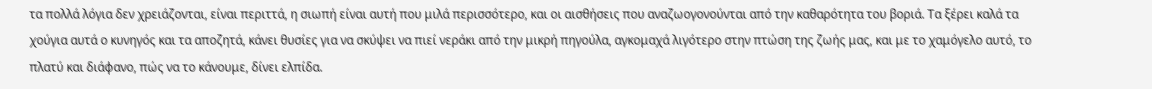τα πολλά λόγια δεν χρειάζονται, είναι περιττά, η σιωπή είναι αυτή που μιλά περισσότερο, και οι αισθήσεις που αναζωογονούνται από την καθαρότητα του βοριά. Τα ξέρει καλά τα χούγια αυτά ο κυνηγός και τα αποζητά, κάνει θυσίες για να σκύψει να πιεί νεράκι από την μικρή πηγούλα, αγκομαχά λιγότερο στην πτώση της ζωής μας, και με το χαμόγελο αυτό, το πλατύ και διάφανο, πώς να το κάνουμε, δίνει ελπίδα.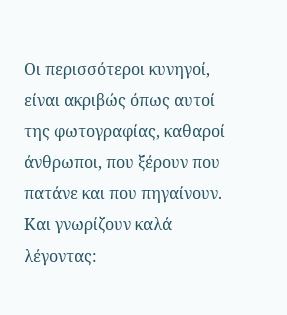Οι περισσότεροι κυνηγοί, είναι ακριβώς όπως αυτοί της φωτογραφίας, καθαροί άνθρωποι, που ξέρουν που πατάνε και που πηγαίνουν. Και γνωρίζουν καλά λέγοντας: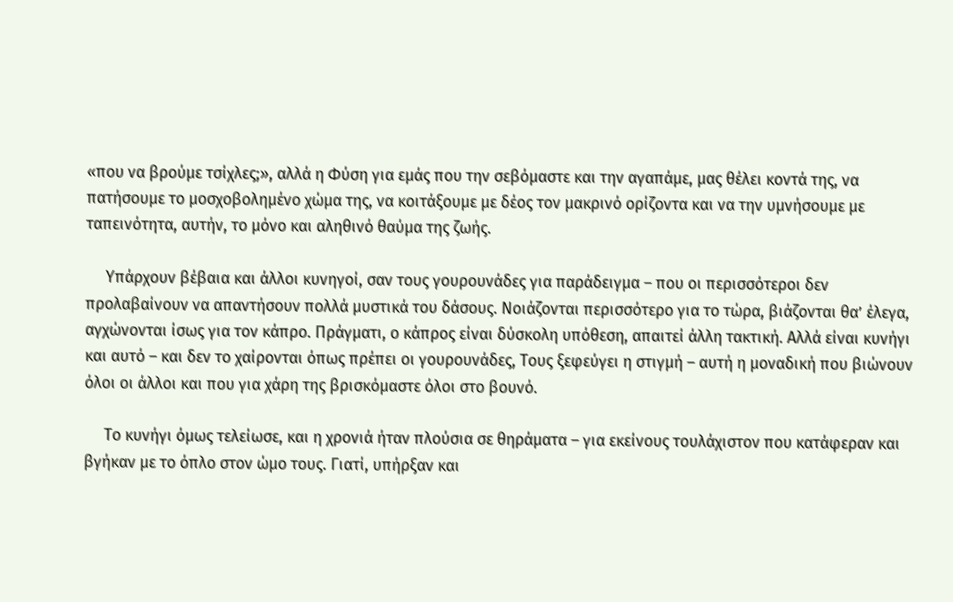«που να βρούμε τσίχλες;», αλλά η Φύση για εμάς που την σεβόμαστε και την αγαπάμε, μας θέλει κοντά της, να πατήσουμε το μοσχοβολημένο χώμα της, να κοιτάξουμε με δέος τον μακρινό ορίζοντα και να την υμνήσουμε με ταπεινότητα, αυτήν, το μόνο και αληθινό θαύμα της ζωής.

     Υπάρχουν βέβαια και άλλοι κυνηγοί, σαν τους γουρουνάδες για παράδειγμα – που οι περισσότεροι δεν προλαβαίνουν να απαντήσουν πολλά μυστικά του δάσους. Νοιάζονται περισσότερο για το τώρα, βιάζονται θα’ έλεγα, αγχώνονται ίσως για τον κάπρο. Πράγματι, ο κάπρος είναι δύσκολη υπόθεση, απαιτεί άλλη τακτική. Αλλά είναι κυνήγι και αυτό – και δεν το χαίρονται όπως πρέπει οι γουρουνάδες, Τους ξεφεύγει η στιγμή – αυτή η μοναδική που βιώνουν όλοι οι άλλοι και που για χάρη της βρισκόμαστε όλοι στο βουνό.

     Το κυνήγι όμως τελείωσε, και η χρονιά ήταν πλούσια σε θηράματα – για εκείνους τουλάχιστον που κατάφεραν και βγήκαν με το όπλο στον ώμο τους. Γιατί, υπήρξαν και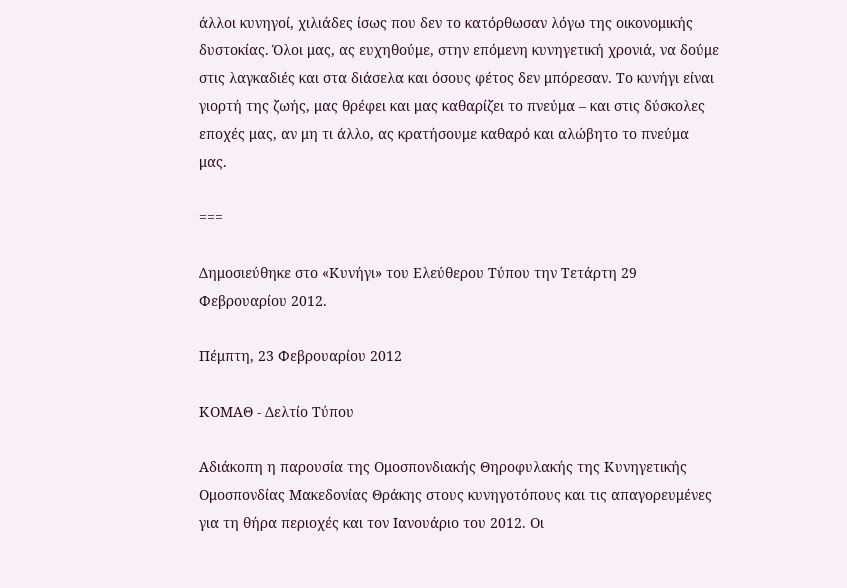άλλοι κυνηγοί, χιλιάδες ίσως που δεν το κατόρθωσαν λόγω της οικονομικής δυστοκίας. Όλοι μας, ας ευχηθούμε, στην επόμενη κυνηγετική χρονιά, να δούμε στις λαγκαδιές και στα διάσελα και όσους φέτος δεν μπόρεσαν. Το κυνήγι είναι γιορτή της ζωής, μας θρέφει και μας καθαρίζει το πνεύμα – και στις δύσκολες εποχές μας, αν μη τι άλλο, ας κρατήσουμε καθαρό και αλώβητο το πνεύμα μας.

===

Δημοσιεύθηκε στο «Κυνήγι» του Ελεύθερου Τύπου την Τετάρτη 29 Φεβρουαρίου 2012.

Πέμπτη, 23 Φεβρουαρίου 2012

ΚΟΜΑΘ - Δελτίο Τύπου

Αδιάκοπη η παρουσία της Ομοσπονδιακής Θηροφυλακής της Κυνηγετικής Ομοσπονδίας Μακεδονίας Θράκης στους κυνηγοτόπους και τις απαγορευμένες για τη θήρα περιοχές και τον Ιανουάριο του 2012. Οι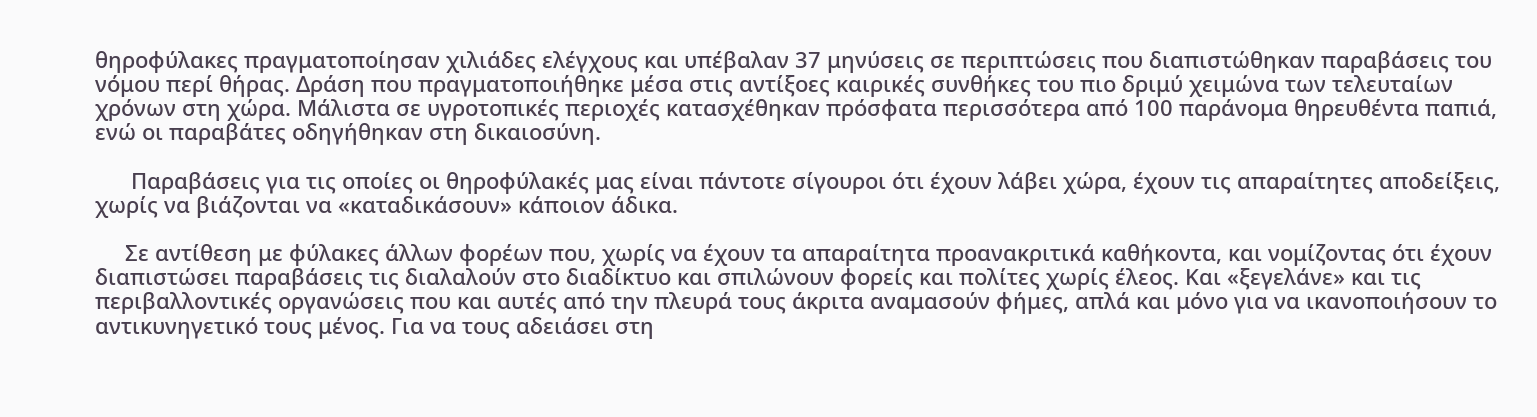θηροφύλακες πραγματοποίησαν χιλιάδες ελέγχους και υπέβαλαν 37 μηνύσεις σε περιπτώσεις που διαπιστώθηκαν παραβάσεις του νόμου περί θήρας. Δράση που πραγματοποιήθηκε μέσα στις αντίξοες καιρικές συνθήκες του πιο δριμύ χειμώνα των τελευταίων χρόνων στη χώρα. Μάλιστα σε υγροτοπικές περιοχές κατασχέθηκαν πρόσφατα περισσότερα από 100 παράνομα θηρευθέντα παπιά, ενώ οι παραβάτες οδηγήθηκαν στη δικαιοσύνη.

      Παραβάσεις για τις οποίες οι θηροφύλακές μας είναι πάντοτε σίγουροι ότι έχουν λάβει χώρα, έχουν τις απαραίτητες αποδείξεις, χωρίς να βιάζονται να «καταδικάσουν» κάποιον άδικα.

     Σε αντίθεση με φύλακες άλλων φορέων που, χωρίς να έχουν τα απαραίτητα προανακριτικά καθήκοντα, και νομίζοντας ότι έχουν διαπιστώσει παραβάσεις τις διαλαλούν στο διαδίκτυο και σπιλώνουν φορείς και πολίτες χωρίς έλεος. Και «ξεγελάνε» και τις περιβαλλοντικές οργανώσεις που και αυτές από την πλευρά τους άκριτα αναμασούν φήμες, απλά και μόνο για να ικανοποιήσουν το αντικυνηγετικό τους μένος. Για να τους αδειάσει στη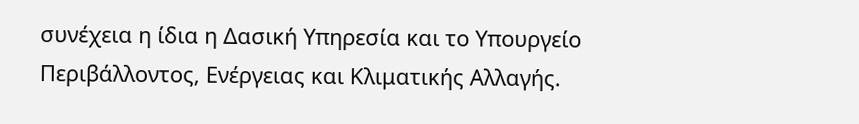συνέχεια η ίδια η Δασική Υπηρεσία και το Υπουργείο Περιβάλλοντος, Ενέργειας και Κλιματικής Αλλαγής.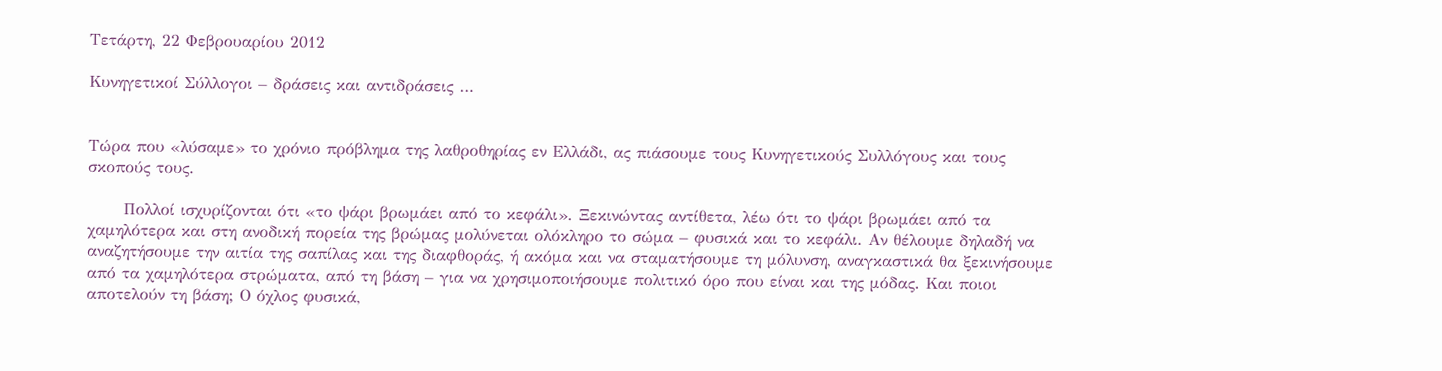Τετάρτη, 22 Φεβρουαρίου 2012

Κυνηγετικοί Σύλλογοι – δράσεις και αντιδράσεις …


Τώρα που «λύσαμε» το χρόνιο πρόβλημα της λαθροθηρίας εν Ελλάδι, ας πιάσουμε τους Κυνηγετικούς Συλλόγους και τους σκοπούς τους.

      Πολλοί ισχυρίζονται ότι «το ψάρι βρωμάει από το κεφάλι». Ξεκινώντας αντίθετα, λέω ότι το ψάρι βρωμάει από τα χαμηλότερα και στη ανοδική πορεία της βρώμας μολύνεται ολόκληρο το σώμα – φυσικά και το κεφάλι. Αν θέλουμε δηλαδή να αναζητήσουμε την αιτία της σαπίλας και της διαφθοράς, ή ακόμα και να σταματήσουμε τη μόλυνση, αναγκαστικά θα ξεκινήσουμε από τα χαμηλότερα στρώματα, από τη βάση – για να χρησιμοποιήσουμε πολιτικό όρο που είναι και της μόδας. Και ποιοι αποτελούν τη βάση; Ο όχλος φυσικά,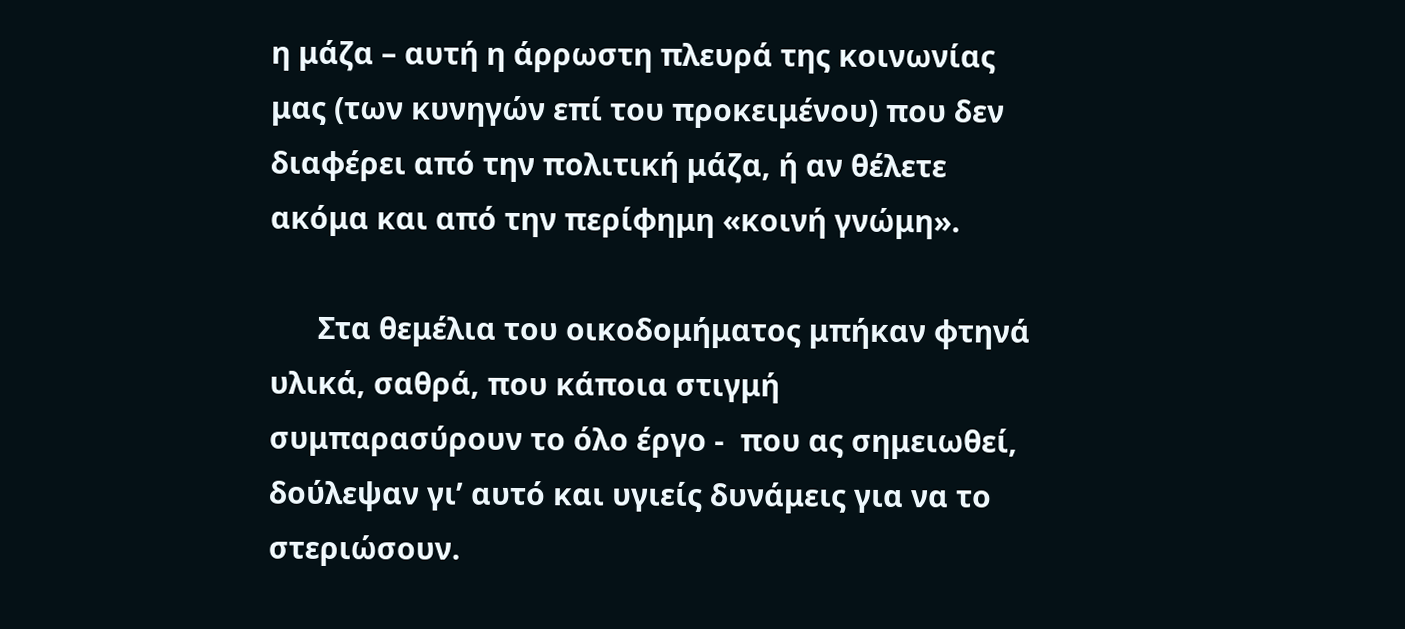η μάζα – αυτή η άρρωστη πλευρά της κοινωνίας μας (των κυνηγών επί του προκειμένου) που δεν διαφέρει από την πολιτική μάζα, ή αν θέλετε ακόμα και από την περίφημη «κοινή γνώμη».

      Στα θεμέλια του οικοδομήματος μπήκαν φτηνά υλικά, σαθρά, που κάποια στιγμή συμπαρασύρουν το όλο έργο -  που ας σημειωθεί, δούλεψαν γι’ αυτό και υγιείς δυνάμεις για να το στεριώσουν.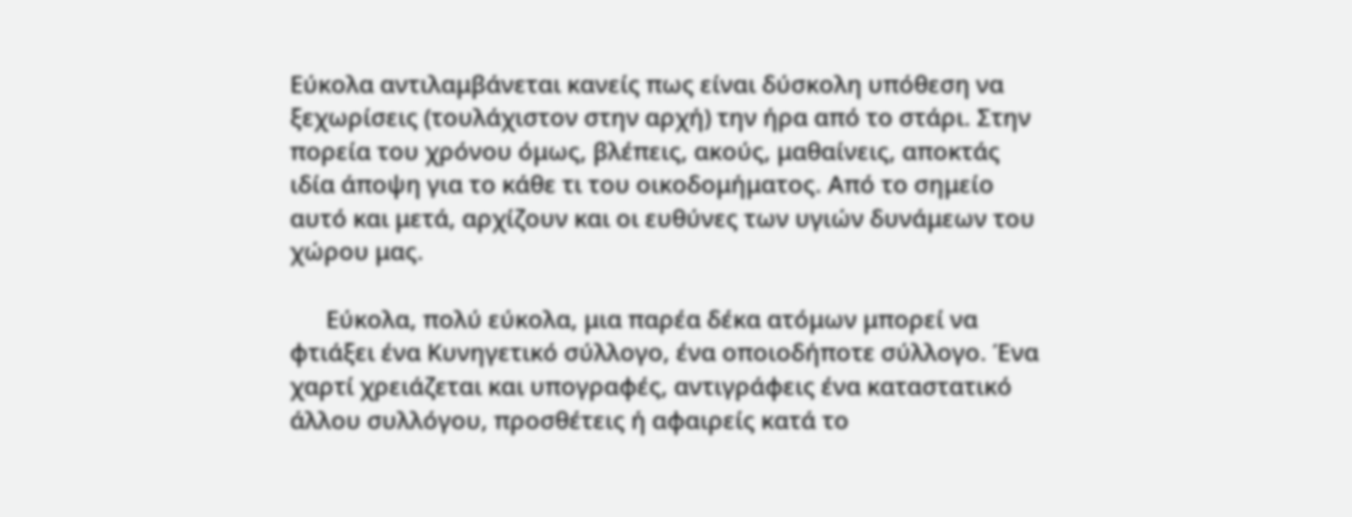Εύκολα αντιλαμβάνεται κανείς πως είναι δύσκολη υπόθεση να ξεχωρίσεις (τουλάχιστον στην αρχή) την ήρα από το στάρι. Στην πορεία του χρόνου όμως, βλέπεις, ακούς, μαθαίνεις, αποκτάς ιδία άποψη για το κάθε τι του οικοδομήματος. Από το σημείο αυτό και μετά, αρχίζουν και οι ευθύνες των υγιών δυνάμεων του χώρου μας.

      Εύκολα, πολύ εύκολα, μια παρέα δέκα ατόμων μπορεί να φτιάξει ένα Κυνηγετικό σύλλογο, ένα οποιοδήποτε σύλλογο. Ένα χαρτί χρειάζεται και υπογραφές, αντιγράφεις ένα καταστατικό άλλου συλλόγου, προσθέτεις ή αφαιρείς κατά το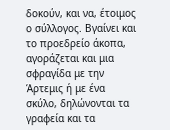δοκούν, και να, έτοιμος ο σύλλογος. Βγαίνει και το προεδρείο άκοπα, αγοράζεται και μια σφραγίδα με την Άρτεμις ή με ένα σκύλο, δηλώνονται τα γραφεία και τα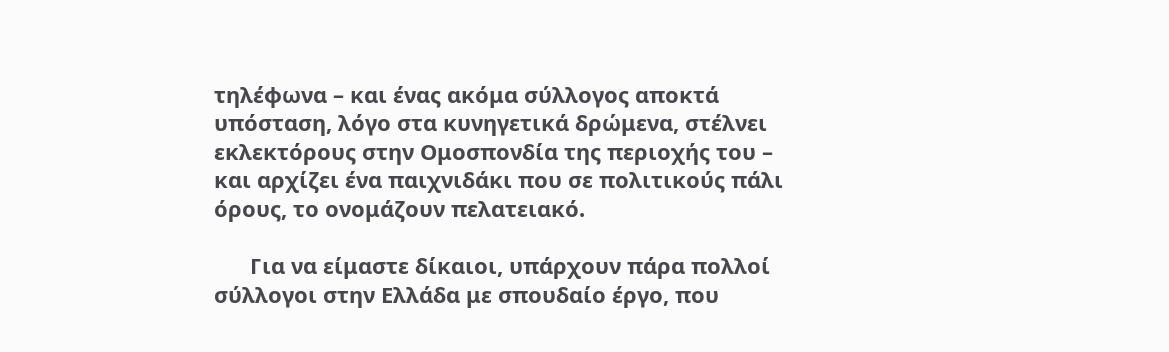τηλέφωνα – και ένας ακόμα σύλλογος αποκτά υπόσταση, λόγο στα κυνηγετικά δρώμενα, στέλνει εκλεκτόρους στην Ομοσπονδία της περιοχής του – και αρχίζει ένα παιχνιδάκι που σε πολιτικούς πάλι όρους, το ονομάζουν πελατειακό.

      Για να είμαστε δίκαιοι, υπάρχουν πάρα πολλοί σύλλογοι στην Ελλάδα με σπουδαίο έργο, που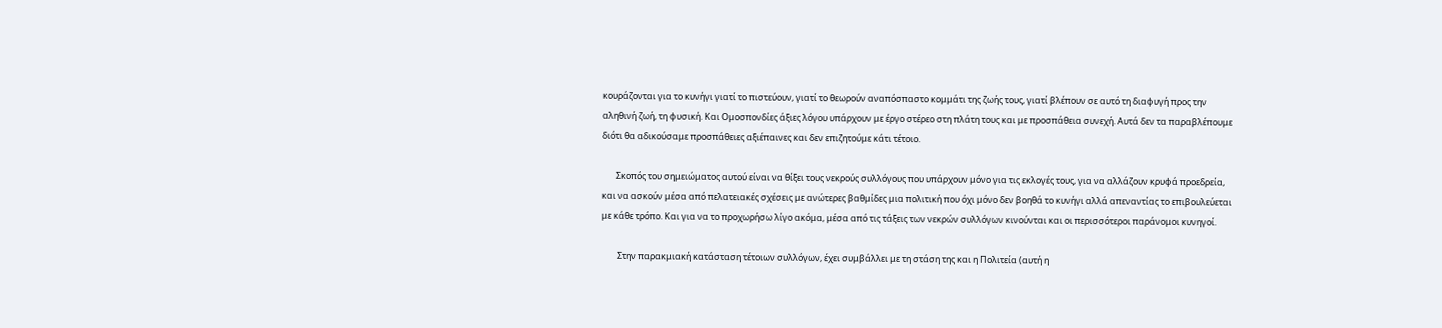κουράζονται για το κυνήγι γιατί το πιστεύουν, γιατί το θεωρούν αναπόσπαστο κομμάτι της ζωής τους, γιατί βλέπουν σε αυτό τη διαφυγή προς την αληθινή ζωή, τη φυσική. Και Ομοσπονδίες άξιες λόγου υπάρχουν με έργο στέρεο στη πλάτη τους και με προσπάθεια συνεχή. Αυτά δεν τα παραβλέπουμε διότι θα αδικούσαμε προσπάθειες αξιέπαινες και δεν επιζητούμε κάτι τέτοιο.

       Σκοπός του σημειώματος αυτού είναι να θίξει τους νεκρούς συλλόγους που υπάρχουν μόνο για τις εκλογές τους, για να αλλάζουν κρυφά προεδρεία, και να ασκούν μέσα από πελατειακές σχέσεις με ανώτερες βαθμίδες μια πολιτική που όχι μόνο δεν βοηθά το κυνήγι αλλά απεναντίας το επιβουλεύεται με κάθε τρόπο. Και για να το προχωρήσω λίγο ακόμα, μέσα από τις τάξεις των νεκρών συλλόγων κινούνται και οι περισσότεροι παράνομοι κυνηγοί.

        Στην παρακμιακή κατάσταση τέτοιων συλλόγων, έχει συμβάλλει με τη στάση της και η Πολιτεία (αυτή η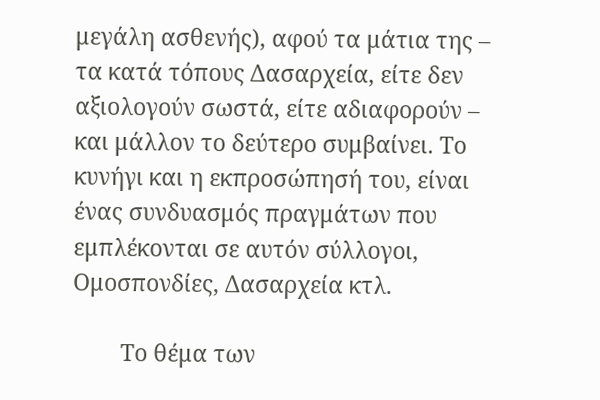μεγάλη ασθενής), αφού τα μάτια της – τα κατά τόπους Δασαρχεία, είτε δεν αξιολογούν σωστά, είτε αδιαφορούν – και μάλλον το δεύτερο συμβαίνει. Το κυνήγι και η εκπροσώπησή του, είναι ένας συνδυασμός πραγμάτων που εμπλέκονται σε αυτόν σύλλογοι, Ομοσπονδίες, Δασαρχεία κτλ.

        Το θέμα των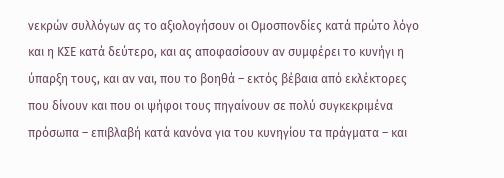νεκρών συλλόγων ας το αξιολογήσουν οι Ομοσπονδίες κατά πρώτο λόγο και η ΚΣΕ κατά δεύτερο, και ας αποφασίσουν αν συμφέρει το κυνήγι η ύπαρξη τους, και αν ναι, που το βοηθά – εκτός βέβαια από εκλέκτορες που δίνουν και που οι ψήφοι τους πηγαίνουν σε πολύ συγκεκριμένα πρόσωπα – επιβλαβή κατά κανόνα για του κυνηγίου τα πράγματα – και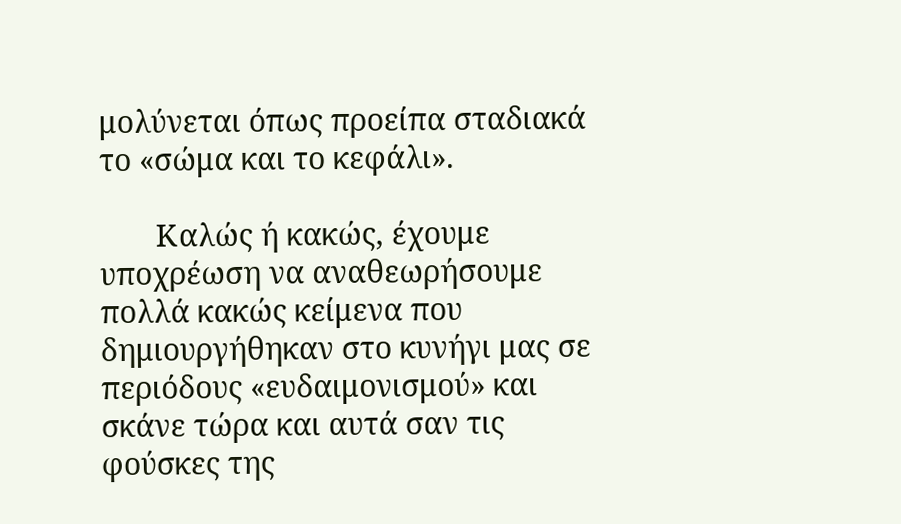μολύνεται όπως προείπα σταδιακά το «σώμα και το κεφάλι».

       Καλώς ή κακώς, έχουμε υποχρέωση να αναθεωρήσουμε πολλά κακώς κείμενα που δημιουργήθηκαν στο κυνήγι μας σε περιόδους «ευδαιμονισμού» και σκάνε τώρα και αυτά σαν τις φούσκες της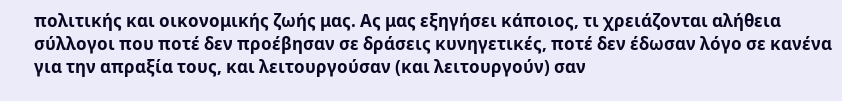πολιτικής και οικονομικής ζωής μας. Ας μας εξηγήσει κάποιος, τι χρειάζονται αλήθεια σύλλογοι που ποτέ δεν προέβησαν σε δράσεις κυνηγετικές, ποτέ δεν έδωσαν λόγο σε κανένα για την απραξία τους, και λειτουργούσαν (και λειτουργούν) σαν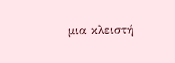μια κλειστή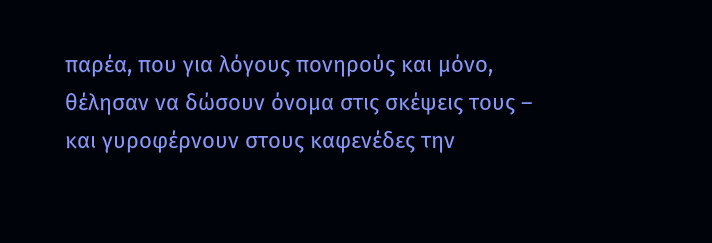παρέα, που για λόγους πονηρούς και μόνο, θέλησαν να δώσουν όνομα στις σκέψεις τους – και γυροφέρνουν στους καφενέδες την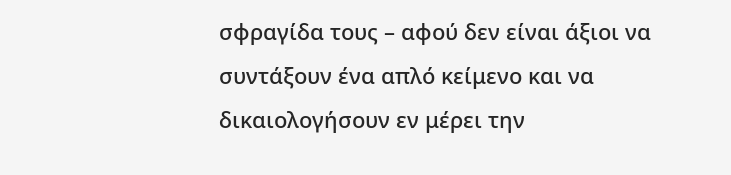σφραγίδα τους – αφού δεν είναι άξιοι να συντάξουν ένα απλό κείμενο και να δικαιολογήσουν εν μέρει την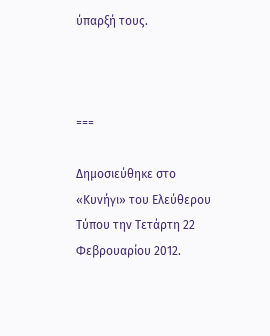ύπαρξή τους.



===

Δημοσιεύθηκε στο «Κυνήγι» του Ελεύθερου Τύπου την Τετάρτη 22 Φεβρουαρίου 2012.